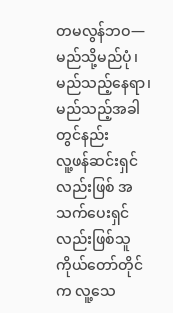တမလွန်ဘဝ—မည်သို့မည်ပုံ၊ မည်သည့်နေရာ၊ မည်သည့်အခါတွင်နည်း
လူ့ဖန်ဆင်းရှင်လည်းဖြစ် အသက်ပေးရှင်လည်းဖြစ်သူ ကိုယ်တော်တိုင်က လူ့သေ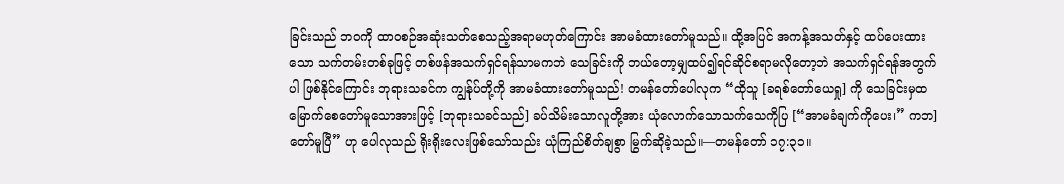ခြင်းသည် ဘဝကို ထာဝစဉ်အဆုံးသတ်စေသည့်အရာမဟုတ်ကြောင်း အာမခံထားတော်မူသည်။ ထို့အပြင် အကန့်အသတ်နှင့် ထပ်ပေးထားသော သက်တမ်းတစ်ခုဖြင့် တစ်ဖန်အသက်ရှင်ရန်သာမကဘဲ သေခြင်းကို ဘယ်တော့မျှထပ်၍ရင်ဆိုင်စရာမလိုတော့ဘဲ အသက်ရှင်ရန်အတွက်ပါ ဖြစ်နိုင်ကြောင်း ဘုရားသခင်က ကျွန်ုပ်တို့ကို အာမခံထားတော်မူသည်! တမန်တော်ပေါလုက “ထိုသူ [ခရစ်တော်ယေရှု] ကို သေခြင်းမှထမြောက်စေတော်မူသောအားဖြင့် [ဘုရားသခင်သည်] ခပ်သိမ်းသောလူတို့အား ယုံလောက်သောသက်သေကိုပြ [“အာမခံချက်ကိုပေး၊” ကဘ] တော်မူပြီ” ဟု ပေါလုသည် ရိုးရိုးလေးဖြစ်သော်သည်း ယုံကြည်စိတ်ချစွာ မြွက်ဆိုခဲ့သည်။—တမန်တော် ၁၇:၃၁။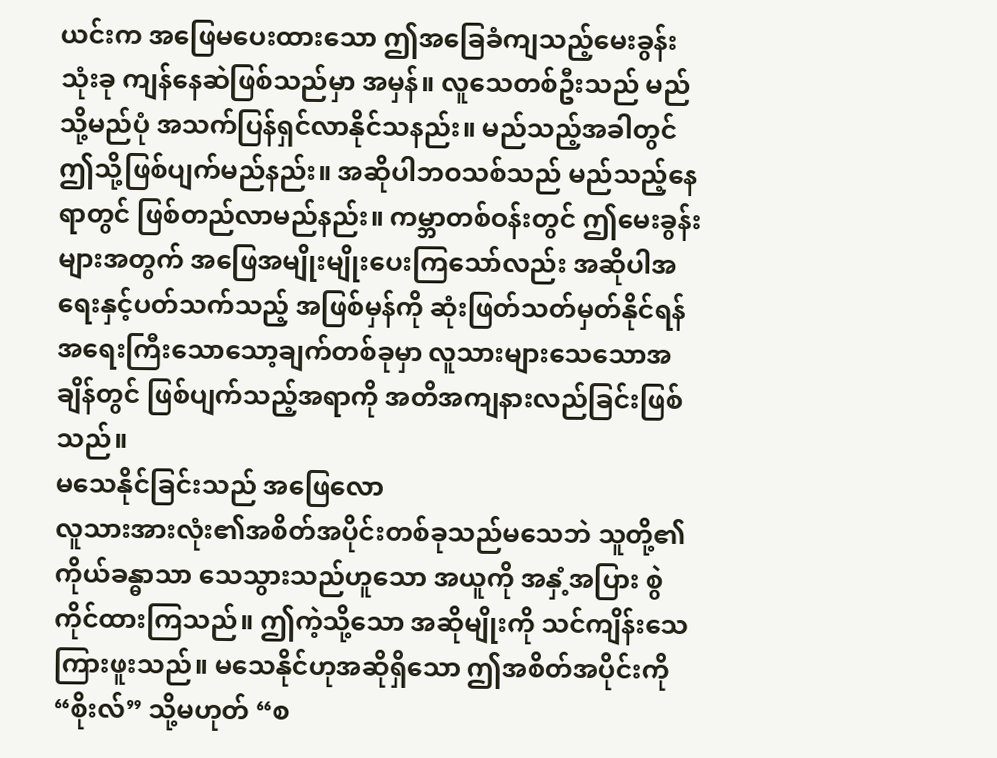ယင်းက အဖြေမပေးထားသော ဤအခြေခံကျသည့်မေးခွန်းသုံးခု ကျန်နေဆဲဖြစ်သည်မှာ အမှန်။ လူသေတစ်ဦးသည် မည်သို့မည်ပုံ အသက်ပြန်ရှင်လာနိုင်သနည်း။ မည်သည့်အခါတွင် ဤသို့ဖြစ်ပျက်မည်နည်း။ အဆိုပါဘဝသစ်သည် မည်သည့်နေရာတွင် ဖြစ်တည်လာမည်နည်း။ ကမ္ဘာတစ်ဝန်းတွင် ဤမေးခွန်းများအတွက် အဖြေအမျိုးမျိုးပေးကြသော်လည်း အဆိုပါအရေးနှင့်ပတ်သက်သည့် အဖြစ်မှန်ကို ဆုံးဖြတ်သတ်မှတ်နိုင်ရန် အရေးကြီးသောသော့ချက်တစ်ခုမှာ လူသားများသေသောအချိန်တွင် ဖြစ်ပျက်သည့်အရာကို အတိအကျနားလည်ခြင်းဖြစ်သည်။
မသေနိုင်ခြင်းသည် အဖြေလော
လူသားအားလုံး၏အစိတ်အပိုင်းတစ်ခုသည်မသေဘဲ သူတို့၏ကိုယ်ခန္ဓာသာ သေသွားသည်ဟူသော အယူကို အနှံ့အပြား စွဲကိုင်ထားကြသည်။ ဤကဲ့သို့သော အဆိုမျိုးကို သင်ကျိန်းသေကြားဖူးသည်။ မသေနိုင်ဟုအဆိုရှိသော ဤအစိတ်အပိုင်းကို “စိုးလ်” သို့မဟုတ် “စ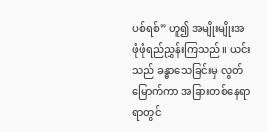ပစ်ရစ်” ဟူ၍ အမျိုးမျိုးအဖုံဖုံရည်ညွှန်းကြသည်။ ယင်းသည် ခန္ဓာသေခြင်းမှ လွတ်မြောက်ကာ အခြားတစ်နေရာရာတွင်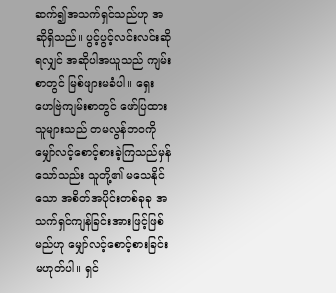ဆက်၍အသက်ရှင်သည်ဟု အဆိုရှိသည်။ ပွင့်ပွင့်လင်းလင်းဆိုရလျှင် အဆိုပါအယူသည် ကျမ်းစာတွင် မြစ်ဖျားမခံပါ။ ရှေးဟေဗြဲကျမ်းစာတွင် ဖော်ပြထားသူများသည် တမလွန်ဘဝကို မျှော်လင့်စောင့်စားခဲ့ကြသည်မှန်သော်သည်း သူတို့၏ မသေနိုင်သော အစိတ်အပိုင်းတစ်ခုခု အသက်ရှင်ကျန်ခြင်းအားဖြင့်ဖြစ်မည်ဟု မျှော်လင့်စောင့်စားခြင်းမဟုတ်ပါ။ ရှင်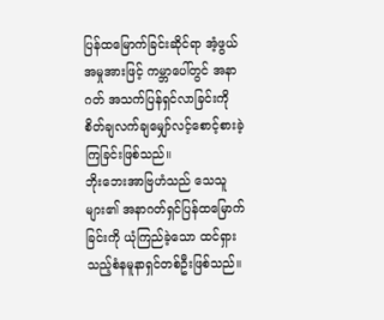ပြန်ထမြောက်ခြင်းဆိုင်ရာ အံ့ဖွယ်အမှုအားဖြင့် ကမ္ဘာပေါ်တွင် အနာဂတ် အသက်ပြန်ရှင်လာခြင်းကို စိတ်ချလက်ချမျှော်လင့်စောင့်စားခဲ့ကြခြင်းဖြစ်သည်။
ဘိုးဘေးအာဗြဟံသည် သေသူများ၏ အနာဂတ်ရှင်ပြန်ထမြောက်ခြင်းကို ယုံကြည်ခဲ့သော ထင်ရှားသည့်စံနမူနာရှင်တစ်ဦးဖြစ်သည်။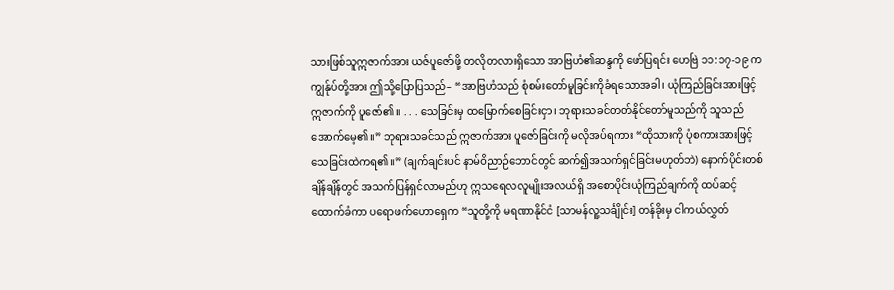သားဖြစ်သူဣဇာက်အား ယဇ်ပူဇော်ဖို့ တလိုတလားရှိသော အာဗြဟံ၏ဆန္ဒကို ဖော်ပြရင်း ဟေဗြဲ ၁၁:၁၇-၁၉ က ကျွန်ုပ်တို့အား ဤသို့ပြောပြသည်– “အာဗြဟံသည် စုံစမ်းတော်မူခြင်းကိုခံရသောအခါ၊ ယုံကြည်ခြင်းအားဖြင့် ဣဇာက်ကို ပူဇော်၏။ . . . သေခြင်းမှ ထမြောက်စေခြင်းငှာ၊ ဘုရားသခင်တတ်နိုင်တော်မူသည်ကို သူသည်အောက်မေ့၏။” ဘုရားသခင်သည် ဣဇာက်အား ပူဇော်ခြင်းကို မလိုအပ်ရကား “ထိုသားကို ပုံစကားအားဖြင့် သေခြင်းထဲကရ၏။” (ချက်ချင်းပင် နာမ်ဝိညာဉ်ဘောင်တွင် ဆက်၍အသက်ရှင်ခြင်းမဟုတ်ဘဲ) နောက်ပိုင်းတစ်ချိန်ချိန်တွင် အသက်ပြန်ရှင်လာမည်ဟု ဣသရေလလူမျိုးအလယ်ရှိ အစောပိုင်းယုံကြည်ချက်ကို ထပ်ဆင့်ထောက်ခံကာ ပရောဖက်ဟောရှေက “သူတို့ကို မရဏာနိုင်ငံ [သာမန်လူ့သင်္ချိုင်း] တန်ခိုးမှ ငါကယ်လွှတ်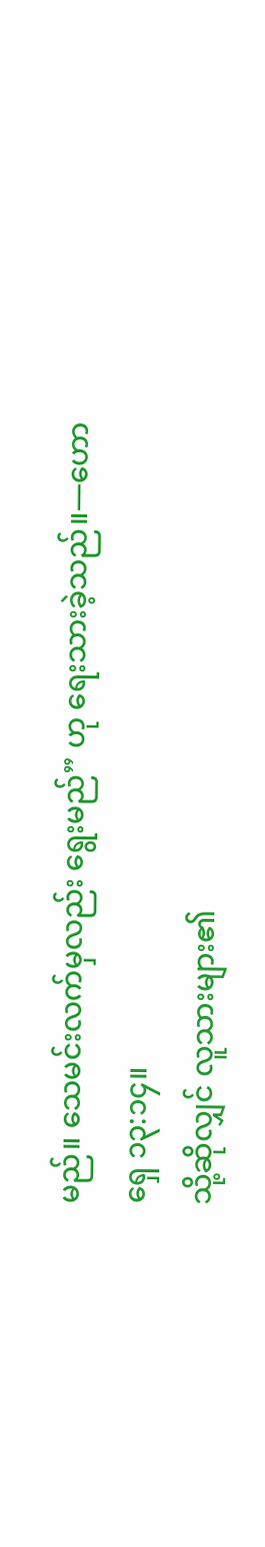မည်။ သေမင်းလက်မှလည်း ရွေးမည်” ဟု ရေးသားခဲ့သည်။—ဟောရှေ ၁၃:၁၄။
သို့ဆိုလျှင် လူသားများ၏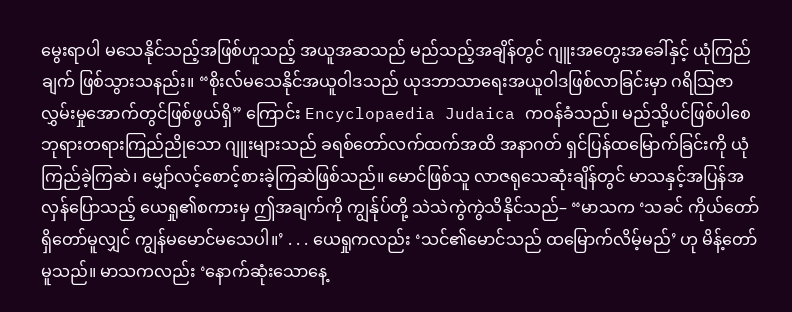မွေးရာပါ မသေနိုင်သည့်အဖြစ်ဟူသည့် အယူအဆသည် မည်သည့်အချိန်တွင် ဂျူးအတွေးအခေါ်နှင့် ယုံကြည်ချက် ဖြစ်သွားသနည်း။ “စိုးလ်မသေနိုင်အယူဝါဒသည် ယုဒဘာသာရေးအယူဝါဒဖြစ်လာခြင်းမှာ ဂရိသြဇာလွှမ်းမှုအောက်တွင်ဖြစ်ဖွယ်ရှိ” ကြောင်း Encyclopaedia Judaica ကဝန်ခံသည်။ မည်သို့ပင်ဖြစ်ပါစေ ဘုရားတရားကြည်ညိုသော ဂျူးများသည် ခရစ်တော်လက်ထက်အထိ အနာဂတ် ရှင်ပြန်ထမြောက်ခြင်းကို ယုံကြည်ခဲ့ကြဆဲ၊ မျှော်လင့်စောင့်စားခဲ့ကြဆဲဖြစ်သည်။ မောင်ဖြစ်သူ လာဇရုသေဆုံးချိန်တွင် မာသနှင့်အပြန်အလှန်ပြောသည့် ယေရှု၏စကားမှ ဤအချက်ကို ကျွန်ုပ်တို့ သဲသဲကွဲကွဲသိနိုင်သည်– “မာသက ‘သခင် ကိုယ်တော်ရှိတော်မူလျှင် ကျွန်မမောင်မသေပါ။’ . . . ယေရှုကလည်း ‘သင်၏မောင်သည် ထမြောက်လိမ့်မည်’ ဟု မိန့်တော်မူသည်။ မာသကလည်း ‘နောက်ဆုံးသောနေ့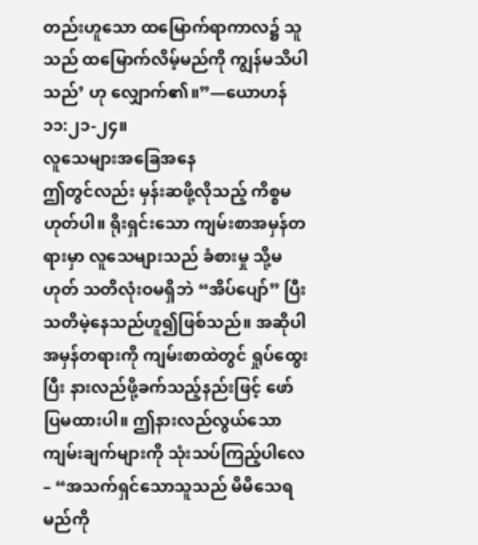တည်းဟူသော ထမြောက်ရာကာလ၌ သူသည် ထမြောက်လိမ့်မည်ကို ကျွန်မသိပါသည်’ ဟု လျှောက်၏။”—ယောဟန် ၁၁:၂၁-၂၄။
လူသေများအခြေအနေ
ဤတွင်လည်း မှန်းဆဖို့လိုသည့် ကိစ္စမဟုတ်ပါ။ ရိုးရှင်းသော ကျမ်းစာအမှန်တရားမှာ လူသေများသည် ခံစားမှု သို့မဟုတ် သတိလုံးဝမရှိဘဲ “အိပ်ပျော်” ပြီး သတိမဲ့နေသည်ဟူ၍ဖြစ်သည်။ အဆိုပါအမှန်တရားကို ကျမ်းစာထဲတွင် ရှုပ်ထွေးပြီး နားလည်ဖို့ခက်သည့်နည်းဖြင့် ဖော်ပြမထားပါ။ ဤနားလည်လွယ်သော ကျမ်းချက်များကို သုံးသပ်ကြည့်ပါလေ– “အသက်ရှင်သောသူသည် မိမိသေရမည်ကို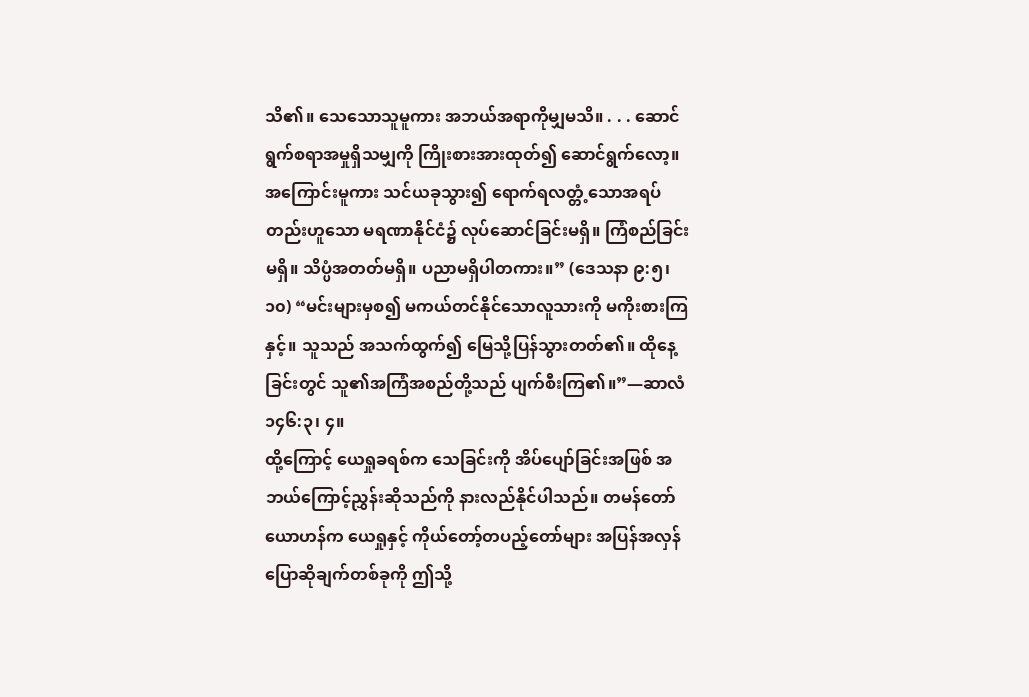သိ၏။ သေသောသူမူကား အဘယ်အရာကိုမျှမသိ။ . . . ဆောင်ရွက်စရာအမှုရှိသမျှကို ကြိုးစားအားထုတ်၍ ဆောင်ရွက်လော့။ အကြောင်းမူကား သင်ယခုသွား၍ ရောက်ရလတ္တံ့သောအရပ်တည်းဟူသော မရဏာနိုင်ငံ၌ လုပ်ဆောင်ခြင်းမရှိ။ ကြံစည်ခြင်းမရှိ။ သိပ္ပံအတတ်မရှိ။ ပညာမရှိပါတကား။” (ဒေသနာ ၉:၅၊ ၁၀) “မင်းများမှစ၍ မကယ်တင်နိုင်သောလူသားကို မကိုးစားကြနှင့်။ သူသည် အသက်ထွက်၍ မြေသို့ပြန်သွားတတ်၏။ ထိုနေ့ခြင်းတွင် သူ၏အကြံအစည်တို့သည် ပျက်စီးကြ၏။”—ဆာလံ ၁၄၆:၃၊ ၄။
ထို့ကြောင့် ယေရှုခရစ်က သေခြင်းကို အိပ်ပျော်ခြင်းအဖြစ် အဘယ်ကြောင့်ညွှန်းဆိုသည်ကို နားလည်နိုင်ပါသည်။ တမန်တော်ယောဟန်က ယေရှုနှင့် ကိုယ်တော့်တပည့်တော်များ အပြန်အလှန်ပြောဆိုချက်တစ်ခုကို ဤသို့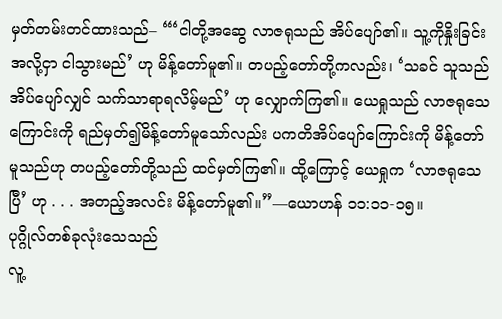မှတ်တမ်းတင်ထားသည်– “‘ငါတို့အဆွေ လာဇရုသည် အိပ်ပျော်၏။ သူ့ကိုနှိုးခြင်းအလို့ငှာ ငါသွားမည်’ ဟု မိန့်တော်မူ၏။ တပည့်တော်တို့ကလည်း၊ ‘သခင် သူသည် အိပ်ပျော်လျှင် သက်သာရာရလိမ့်မည်’ ဟု လျှောက်ကြ၏။ ယေရှုသည် လာဇရုသေကြောင်းကို ရည်မှတ်၍မိန့်တော်မူသော်လည်း ပကတိအိပ်ပျော်ကြောင်းကို မိန့်တော်မူသည်ဟု တပည့်တော်တို့သည် ထင်မှတ်ကြ၏။ ထို့ကြောင့် ယေရှုက ‘လာဇရုသေပြီ’ ဟု . . . အတည့်အလင်း မိန့်တော်မူ၏။”—ယောဟန် ၁၁:၁၁-၁၅။
ပုဂ္ဂိုလ်တစ်ခုလုံးသေသည်
လူ့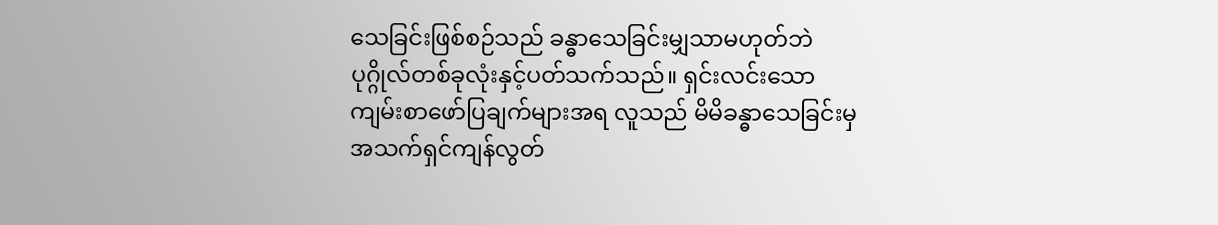သေခြင်းဖြစ်စဉ်သည် ခန္ဓာသေခြင်းမျှသာမဟုတ်ဘဲ ပုဂ္ဂိုလ်တစ်ခုလုံးနှင့်ပတ်သက်သည်။ ရှင်းလင်းသော ကျမ်းစာဖော်ပြချက်များအရ လူသည် မိမိခန္ဓာသေခြင်းမှ အသက်ရှင်ကျန်လွတ်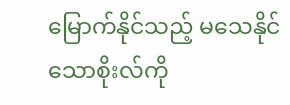မြောက်နိုင်သည့် မသေနိုင်သောစိုးလ်ကို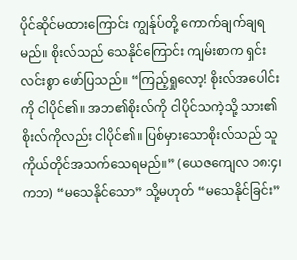ပိုင်ဆိုင်မထားကြောင်း ကျွန်ုပ်တို့ ကောက်ချက်ချရမည်။ စိုးလ်သည် သေနိုင်ကြောင်း ကျမ်းစာက ရှင်းလင်းစွာ ဖော်ပြသည်။ “ကြည့်ရှုလော့! စိုးလ်အပေါင်းကို ငါပိုင်၏။ အဘ၏စိုးလ်ကို ငါပိုင်သကဲ့သို့ သား၏စိုးလ်ကိုလည်း ငါပိုင်၏။ ပြစ်မှားသောစိုးလ်သည် သူကိုယ်တိုင်အသက်သေရမည်။” (ယေဇကျေလ ၁၈:၄၊ ကဘ) “မသေနိုင်သော” သို့မဟုတ် “မသေနိုင်ခြင်း”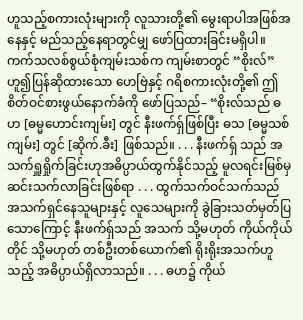ဟူသည့်စကားလုံးများကို လူသားတို့၏ မွေးရာပါအဖြစ်အနေနှင့် မည်သည့်နေရာတွင်မျှ ဖော်ပြထားခြင်းမရှိပါ။
ကက်သလစ်စွယ်စုံကျမ်းသစ်က ကျမ်းစာတွင် “စိုးလ်” ဟူ၍ပြန်ဆိုထားသော ဟေဗြဲနှင့် ဂရိစကားလုံးတို့၏ ဤစိတ်ဝင်စားဖွယ်နောက်ခံကို ဖော်ပြသည်– “စိုးလ်သည် ဓဟ [ဓမ္မဟောင်းကျမ်း] တွင် နီးဖက်ရှ်ဖြစ်ပြီး ဓသ [ဓမ္မသစ်ကျမ်း] တွင် [ဆိုက်.ခီး] ဖြစ်သည်။ . . . နီးဖက်ရှ် သည် အသက်ရှူရှိုက်ခြင်းဟုအဓိပ္ပာယ်ထွက်နိုင်သည့် မူလရင်းမြစ်မှဆင်းသက်လာခြင်းဖြစ်ရာ . . . ထွက်သက်ဝင်သက်သည် အသက်ရှင်နေသူများနှင့် လူသေများကို ခွဲခြားသတ်မှတ်ပြသောကြောင့် နီးဖက်ရှ်သည် အသက် သို့မဟုတ် ကိုယ်ကိုယ်တိုင် သို့မဟုတ် တစ်ဦးတစ်ယောက်၏ ရိုးရိုးအသက်ဟူသည့် အဓိပ္ပာယ်ရှိလာသည်။ . . . ဓဟ၌ ကိုယ်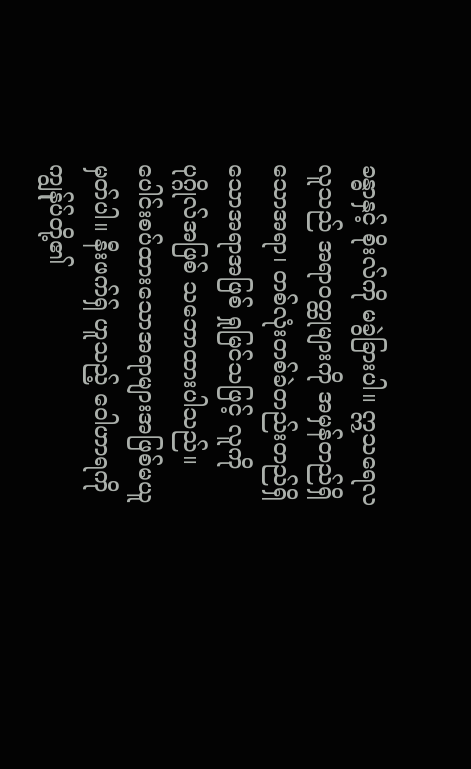ခန္ဓာနှင့် စိုးလ်ကို မခွဲခြားပါ။ ဣသရေလလူသည် အရာဝတ္ထုများကို အမှန်တည်ရှိသောအရာ၊ တစ်လုံးတစ်ခဲတည်းတည်ရှိသောအရာအဖြစ် ရှုမြင်သဖြင့် လူကိုပုဂ္ဂိုလ်အဖြစ် သဘောထားပါသည်။ ပေါင်းစပ်ထားသောအရာများအဖြစ်မယူမှတ်ပါ။ နီးဖက်ရှ် ဟူသည့် ဝေါဟာရကို ကျွန်ုပ်တို့၏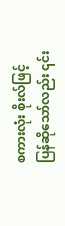စကားလုံး စိုးလ်ဖြင့်ပြန်ဆိုသော်လည်း ၎င်း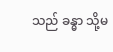သည် ခန္ဓာ သို့မ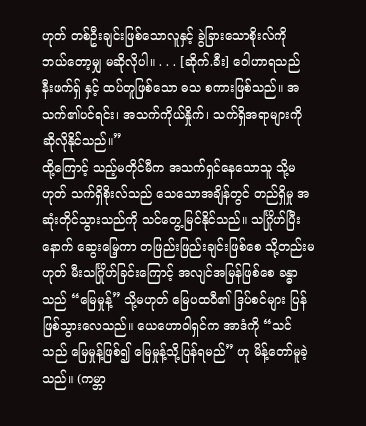ဟုတ် တစ်ဦးချင်းဖြစ်သောလူနှင့် ခွဲခြားသောစိုးလ်ကို ဘယ်တော့မျှ မဆိုလိုပါ။ . . . [ဆိုက်.ခီး] ဝေါဟာရသည် နီးဖက်ရှ် နှင့် ထပ်တူဖြစ်သော ဓသ စကားဖြစ်သည်။ အသက်၏ပင်ရင်း၊ အသက်ကိုယ်နှိုက်၊ သက်ရှိအရာများကို ဆိုလိုနိုင်သည်။”
ထို့ကြောင့် သည့်မတိုင်မီက အသက်ရှင်နေသောသူ သို့မဟုတ် သက်ရှိစိုးလ်သည် သေသောအချိန်တွင် တည်ရှိမှု အဆုံးတိုင်သွားသည်ကို သင်တွေ့မြင်နိုင်သည်။ သင်္ဂြိုဟ်ပြီးနောက် ဆွေးမြေ့ကာ တဖြည်းဖြည်းချင်းဖြစ်စေ သို့တည်းမဟုတ် မီးသင်္ဂြိုဟ်ခြင်းကြောင့် အလျင်အမြန်ဖြစ်စေ ခန္ဓာသည် “မြေမှုန့်” သို့မဟုတ် မြေပထဝီ၏ ဒြပ်စင်များ ပြန်ဖြစ်သွားလေသည်။ ယေဟောဝါရှင်က အာဒံကို “သင်သည် မြေမှုန့်ဖြစ်၍ မြေမှုန့်သို့ပြန်ရမည်” ဟု မိန့်တော်မူခဲ့သည်။ (ကမ္ဘာ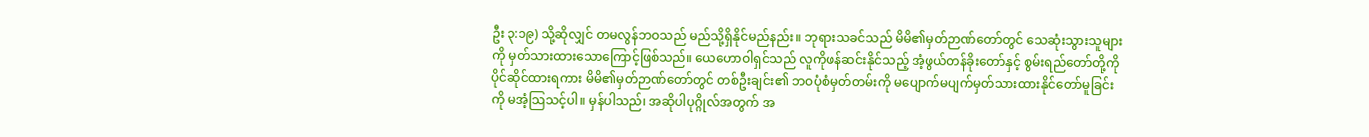ဦး ၃:၁၉) သို့ဆိုလျှင် တမလွန်ဘဝသည် မည်သို့ရှိနိုင်မည်နည်း။ ဘုရားသခင်သည် မိမိ၏မှတ်ဉာဏ်တော်တွင် သေဆုံးသွားသူများကို မှတ်သားထားသောကြောင့်ဖြစ်သည်။ ယေဟောဝါရှင်သည် လူကိုဖန်ဆင်းနိုင်သည့် အံ့ဖွယ်တန်ခိုးတော်နှင့် စွမ်းရည်တော်တို့ကို ပိုင်ဆိုင်ထားရကား မိမိ၏မှတ်ဉာဏ်တော်တွင် တစ်ဦးချင်း၏ ဘဝပုံစံမှတ်တမ်းကို မပျောက်မပျက်မှတ်သားထားနိုင်တော်မူခြင်းကို မအံ့သြသင့်ပါ။ မှန်ပါသည်၊ အဆိုပါပုဂ္ဂိုလ်အတွက် အ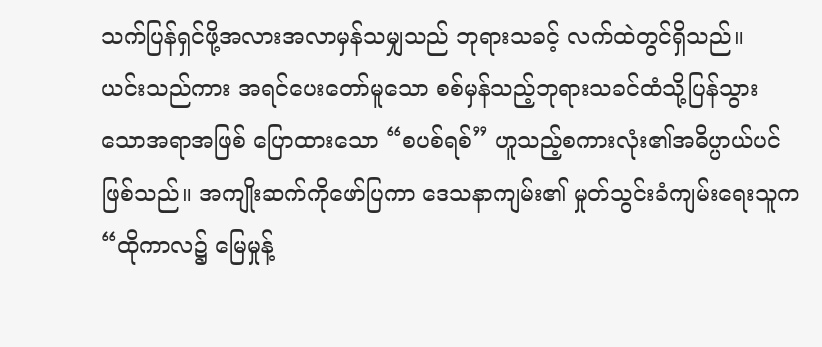သက်ပြန်ရှင်ဖို့အလားအလာမှန်သမျှသည် ဘုရားသခင့် လက်ထဲတွင်ရှိသည်။
ယင်းသည်ကား အရင်ပေးတော်မူသော စစ်မှန်သည့်ဘုရားသခင်ထံသို့ပြန်သွားသောအရာအဖြစ် ပြောထားသော “စပစ်ရစ်” ဟူသည့်စကားလုံး၏အဓိပ္ပာယ်ပင်ဖြစ်သည်။ အကျိုးဆက်ကိုဖော်ပြကာ ဒေသနာကျမ်း၏ မှုတ်သွင်းခံကျမ်းရေးသူက “ထိုကာလ၌ မြေမှုန့်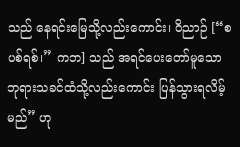သည် နေရင်းမြေသို့လည်းကောင်း၊ ဝိညာဉ် [“စပစ်ရစ်၊” ကဘ] သည် အရင်ပေးတော်မူသော ဘုရားသခင်ထံသို့လည်းကောင်း ပြန်သွားရလိမ့်မည်” ဟု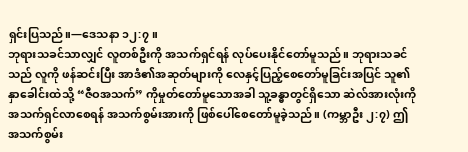ရှင်းပြသည်။—ဒေသနာ ၁၂:၇။
ဘုရားသခင်သာလျှင် လူတစ်ဦးကို အသက်ရှင်ရန် လုပ်ပေးနိုင်တော်မူသည်။ ဘုရားသခင်သည် လူကို ဖန်ဆင်းပြီး အာဒံ၏အဆုတ်များကို လေနှင့်ပြည့်စေတော်မူခြင်းအပြင် သူ၏နှာခေါင်းထဲသို့ “ဇီဝအသက်” ကိုမှုတ်တော်မူသောအခါ သူ့ခန္ဓာတွင်ရှိသော ဆဲလ်အားလုံးကို အသက်ရှင်လာစေရန် အသက်စွမ်းအားကို ဖြစ်ပေါ်စေတော်မူခဲ့သည်။ (ကမ္ဘာဦး ၂:၇) ဤအသက်စွမ်း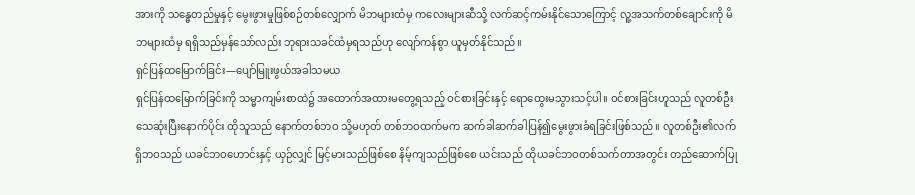အားကို သန္ဓေတည်မှုနှင့် မွေးဖွားမှုဖြစ်စဉ်တစ်လျှောက် မိဘများထံမှ ကလေးများဆီသို့ လက်ဆင့်ကမ်းနိုင်သောကြောင့် လူ့အသက်တစ်ချောင်းကို မိဘများထံမှ ရရှိသည်မှန်သော်လည်း ဘုရားသခင်ထံမှရသည်ဟု လျော်ကန်စွာ ယူမှတ်နိုင်သည်။
ရှင်ပြန်ထမြောက်ခြင်း—ပျော်မြူးဖွယ်အခါသမယ
ရှင်ပြန်ထမြောက်ခြင်းကို သမ္မာကျမ်းစာထဲ၌ အထောက်အထားမတွေ့ရသည့် ဝင်စားခြင်းနှင့် ရောထွေးမသွားသင့်ပါ။ ဝင်စားခြင်းဟူသည် လူတစ်ဦးသေဆုံးပြီးနောက်ပိုင်း ထိုသူသည် နောက်တစ်ဘဝ သို့မဟုတ် တစ်ဘဝထက်မက ဆက်ခါဆက်ခါပြန်၍မွေးဖွားခံရခြင်းဖြစ်သည်။ လူတစ်ဦး၏လက်ရှိဘဝသည် ယခင်ဘဝဟောင်းနှင့် ယှဉ်လျှင် မြင့်မားသည်ဖြစ်စေ နိမ့်ကျသည်ဖြစ်စေ ယင်းသည် ထိုယခင်ဘဝတစ်သက်တာအတွင်း တည်ဆောက်ပြု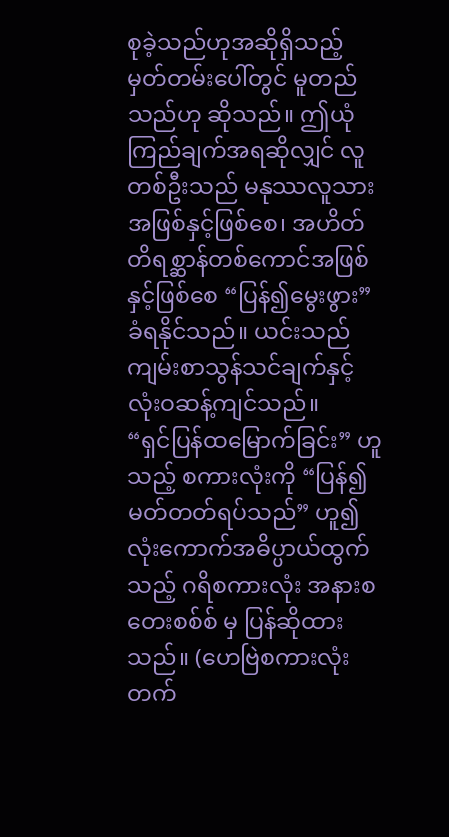စုခဲ့သည်ဟုအဆိုရှိသည့် မှတ်တမ်းပေါ်တွင် မူတည်သည်ဟု ဆိုသည်။ ဤယုံကြည်ချက်အရဆိုလျှင် လူတစ်ဦးသည် မနုဿလူသားအဖြစ်နှင့်ဖြစ်စေ၊ အဟိတ်တိရစ္ဆာန်တစ်ကောင်အဖြစ်နှင့်ဖြစ်စေ “ပြန်၍မွေးဖွား” ခံရနိုင်သည်။ ယင်းသည် ကျမ်းစာသွန်သင်ချက်နှင့် လုံးဝဆန့်ကျင်သည်။
“ရှင်ပြန်ထမြောက်ခြင်း” ဟူသည့် စကားလုံးကို “ပြန်၍မတ်တတ်ရပ်သည်” ဟူ၍ လုံးကောက်အဓိပ္ပာယ်ထွက်သည့် ဂရိစကားလုံး အနားစတေးစစ်စ် မှ ပြန်ဆိုထားသည်။ (ဟေဗြဲစကားလုံး တက်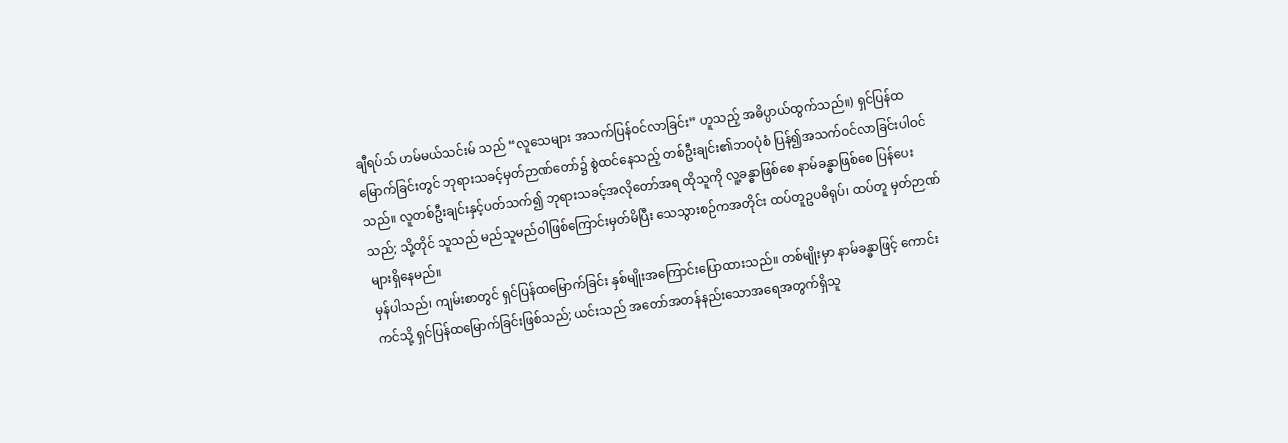ချီရပ်သ် ဟမ်မယ်သင်းမ် သည် “လူသေများ အသက်ပြန်ဝင်လာခြင်း” ဟူသည့် အဓိပ္ပာယ်ထွက်သည်။) ရှင်ပြန်ထမြောက်ခြင်းတွင် ဘုရားသခင့်မှတ်ဉာဏ်တော်၌ စွဲထင်နေသည့် တစ်ဦးချင်း၏ဘဝပုံစံ ပြန်၍အသက်ဝင်လာခြင်းပါဝင်သည်။ လူတစ်ဦးချင်းနှင့်ပတ်သက်၍ ဘုရားသခင့်အလိုတော်အရ ထိုသူကို လူ့ခန္ဓာဖြစ်စေ နာမ်ခန္ဓာဖြစ်စေ ပြန်ပေးသည်; သို့တိုင် သူသည် မည်သူမည်ဝါဖြစ်ကြောင်းမှတ်မိပြီး သေသွားစဉ်ကအတိုင်း ထပ်တူဥပဓိရုပ်၊ ထပ်တူ မှတ်ဉာဏ်များရှိနေမည်။
မှန်ပါသည်၊ ကျမ်းစာတွင် ရှင်ပြန်ထမြောက်ခြင်း နှစ်မျိုးအကြောင်းပြောထားသည်။ တစ်မျိုးမှာ နာမ်ခန္ဓာဖြင့် ကောင်းကင်သို့ ရှင်ပြန်ထမြောက်ခြင်းဖြစ်သည်; ယင်းသည် အတော်အတန်နည်းသောအရေအတွက်ရှိသူ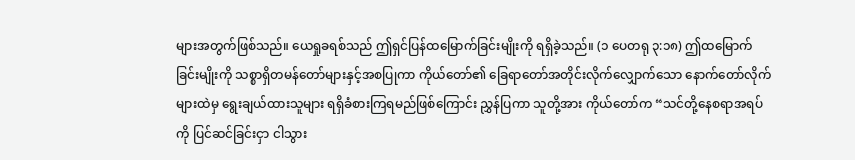များအတွက်ဖြစ်သည်။ ယေရှုခရစ်သည် ဤရှင်ပြန်ထမြောက်ခြင်းမျိုးကို ရရှိခဲ့သည်။ (၁ ပေတရု ၃:၁၈) ဤထမြောက်ခြင်းမျိုးကို သစ္စာရှိတမန်တော်များနှင့်အစပြုကာ ကိုယ်တော်၏ ခြေရာတော်အတိုင်းလိုက်လျှောက်သော နောက်တော်လိုက်များထဲမှ ရွေးချယ်ထားသူများ ရရှိခံစားကြရမည်ဖြစ်ကြောင်း ညွှန်ပြကာ သူတို့အား ကိုယ်တော်က “သင်တို့နေစရာအရပ်ကို ပြင်ဆင်ခြင်းငှာ ငါသွား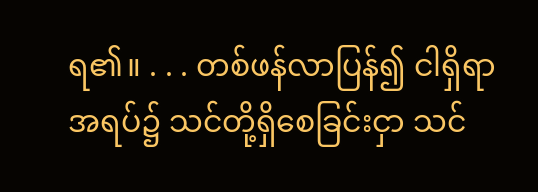ရ၏။ . . . တစ်ဖန်လာပြန်၍ ငါရှိရာအရပ်၌ သင်တို့ရှိစေခြင်းငှာ သင်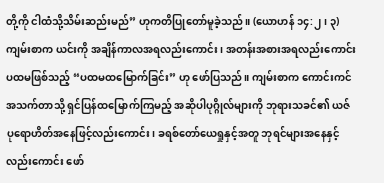တို့ကို ငါထံသို့သိမ်းဆည်းမည်” ဟုကတိပြုတော်မူခဲ့သည်။ (ယောဟန် ၁၄:၂၊ ၃) ကျမ်းစာက ယင်းကို အချိန်ကာလအရလည်းကောင်း၊ အတန်းအစားအရလည်းကောင်း ပထမဖြစ်သည့် “ပထမထမြောက်ခြင်း” ဟု ဖော်ပြသည်။ ကျမ်းစာက ကောင်းကင်အသက်တာသို့ ရှင်ပြန်ထမြောက်ကြမည့် အဆိုပါပုဂ္ဂိုလ်များကို ဘုရားသခင်၏ ယဇ်ပုရောဟိတ်အနေဖြင့်လည်းကောင်း၊ ခရစ်တော်ယေရှုနှင့်အတူ ဘုရင်များအနေနှင့်လည်းကောင်း ဖော်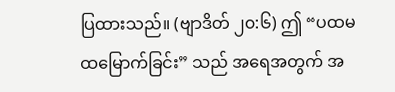ပြထားသည်။ (ဗျာဒိတ် ၂၀:၆) ဤ “ပထမထမြောက်ခြင်း” သည် အရေအတွက် အ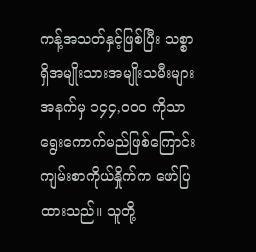ကန့်အသတ်နှင့်ဖြစ်ပြီး သစ္စာရှိအမျိုးသားအမျိုးသမီးများအနက်မှ ၁၄၄,၀၀၀ ကိုသာ ရွေးကောက်မည်ဖြစ်ကြောင်း ကျမ်းစာကိုယ်နှိုက်က ဖော်ပြထားသည်။ သူတို့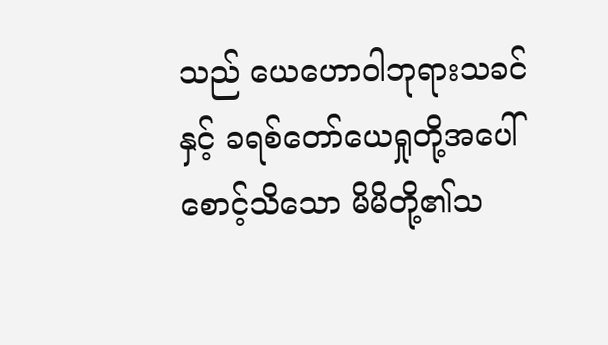သည် ယေဟောဝါဘုရားသခင်နှင့် ခရစ်တော်ယေရှုတို့အပေါ်စောင့်သိသော မိမိတို့၏သ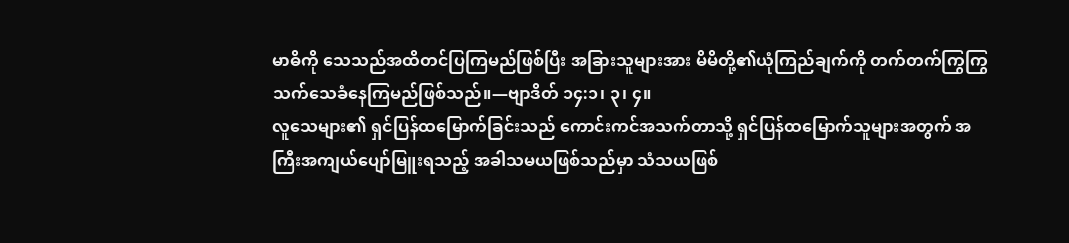မာဓိကို သေသည်အထိတင်ပြကြမည်ဖြစ်ပြီး အခြားသူများအား မိမိတို့၏ယုံကြည်ချက်ကို တက်တက်ကြွကြွသက်သေခံနေကြမည်ဖြစ်သည်။—ဗျာဒိတ် ၁၄:၁၊ ၃၊ ၄။
လူသေများ၏ ရှင်ပြန်ထမြောက်ခြင်းသည် ကောင်းကင်အသက်တာသို့ ရှင်ပြန်ထမြောက်သူများအတွက် အကြီးအကျယ်ပျော်မြူးရသည့် အခါသမယဖြစ်သည်မှာ သံသယဖြစ်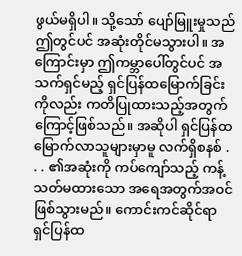ဖွယ်မရှိပါ။ သို့သော် ပျော်မြူးမှုသည် ဤတွင်ပင် အဆုံးတိုင်မသွားပါ။ အကြောင်းမှာ ဤကမ္ဘာပေါ်တွင်ပင် အသက်ရှင်မည့် ရှင်ပြန်ထမြောက်ခြင်းကိုလည်း ကတိပြုထားသည့်အတွက်ကြောင့်ဖြစ်သည်။ အဆိုပါ ရှင်ပြန်ထမြောက်လာသူများမှာမူ လက်ရှိစနစ် . . . ၏အဆုံးကို ကပ်ကျော်သည့် ကန့်သတ်မထားသော အရေအတွက်အဝင်ဖြစ်သွားမည်။ ကောင်းကင်ဆိုင်ရာ ရှင်ပြန်ထ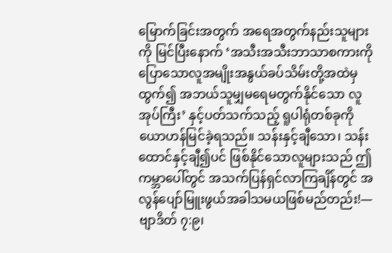မြောက်ခြင်းအတွက် အရေအတွက်နည်းသူများကို မြင်ပြီးနောက် ‘အသီးအသီးဘာသာစကားကို ပြောသောလူအမျိုးအနွယ်ခပ်သိမ်းတို့အထဲမှ ထွက်၍ အဘယ်သူမျှမရေမတွက်နိုင်သော လူအုပ်ကြီး’ နှင့်ပတ်သက်သည့် ရူပါရုံတစ်ခုကို ယောဟန်မြင်ခဲ့ရသည်။ သန်းနှင့်ချီသော၊ သန်းထောင်နှင့်ချီ၍ပင် ဖြစ်နိုင်သောလူများသည် ဤကမ္ဘာပေါ်တွင် အသက်ပြန်ရှင်လာကြချိန်တွင် အလွန်ပျော်မြူးဖွယ်အခါသမယဖြစ်မည်တည်း!—ဗျာဒိတ် ၇:၉၊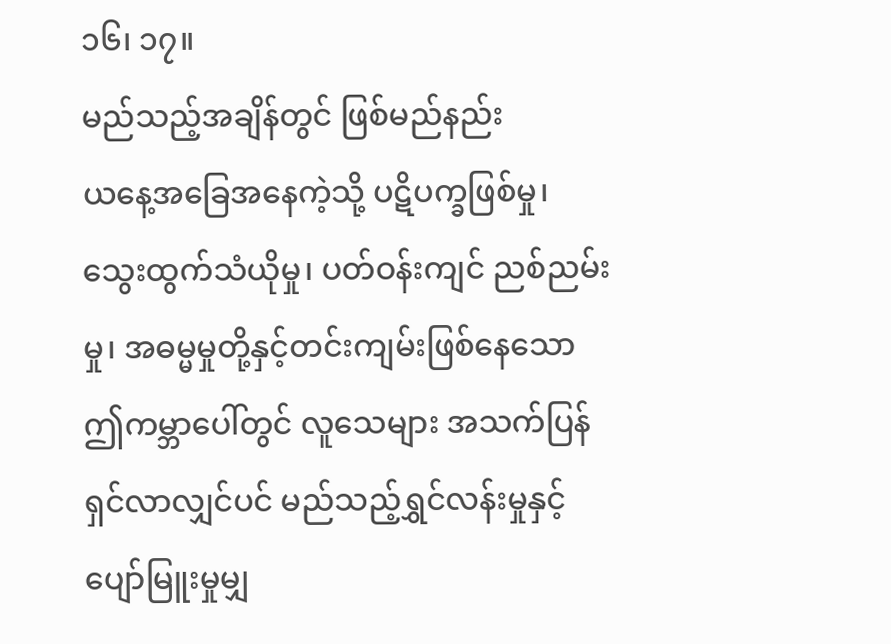၁၆၊ ၁၇။
မည်သည့်အချိန်တွင် ဖြစ်မည်နည်း
ယနေ့အခြေအနေကဲ့သို့ ပဋိပက္ခဖြစ်မှု၊ သွေးထွက်သံယိုမှု၊ ပတ်ဝန်းကျင် ညစ်ညမ်းမှု၊ အဓမ္မမှုတို့နှင့်တင်းကျမ်းဖြစ်နေသော ဤကမ္ဘာပေါ်တွင် လူသေများ အသက်ပြန်ရှင်လာလျှင်ပင် မည်သည့်ရွှင်လန်းမှုနှင့် ပျော်မြူးမှုမျှ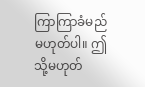ကြာကြာခံမည်မဟုတ်ပါ။ ဤသို့မဟုတ်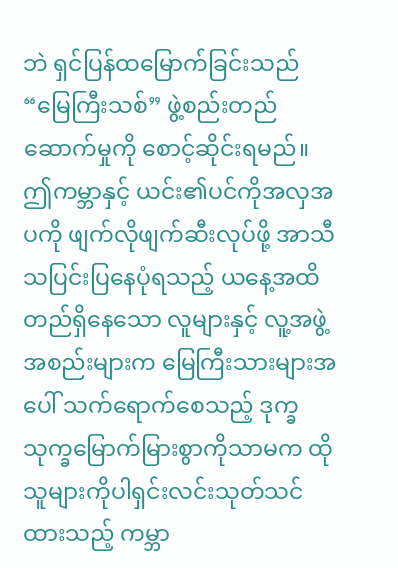ဘဲ ရှင်ပြန်ထမြောက်ခြင်းသည် “မြေကြီးသစ်” ဖွဲ့စည်းတည်ဆောက်မှုကို စောင့်ဆိုင်းရမည်။ ဤကမ္ဘာနှင့် ယင်း၏ပင်ကိုအလှအပကို ဖျက်လိုဖျက်ဆီးလုပ်ဖို့ အာသီသပြင်းပြနေပုံရသည့် ယနေ့အထိတည်ရှိနေသော လူများနှင့် လူ့အဖွဲ့အစည်းများက မြေကြီးသားများအပေါ် သက်ရောက်စေသည့် ဒုက္ခသုက္ခမြောက်မြားစွာကိုသာမက ထိုသူများကိုပါရှင်းလင်းသုတ်သင်ထားသည့် ကမ္ဘာ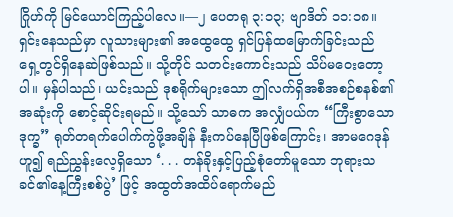ဂြိုဟ်ကို မြင်ယောင်ကြည့်ပါလေ။—၂ ပေတရု ၃:၁၃; ဗျာဒိတ် ၁၁:၁၈။
ရှင်းနေသည်မှာ လူသားများ၏ အထွေထွေ ရှင်ပြန်ထမြောက်ခြင်းသည် ရှေ့တွင်ရှိနေဆဲဖြစ်သည်။ သို့တိုင် သတင်းကောင်းသည် သိပ်မဝေးတော့ပါ။ မှန်ပါသည်၊ ယင်းသည် ဒုစရိုက်များသော ဤလက်ရှိအစီအစဉ်စနစ်၏ အဆုံးကို စောင့်ဆိုင်းရမည်။ သို့သော် သာဓက အလျှံပယ်က “ကြီးစွာသောဒုက္ခ” ရုတ်တရက်ပေါက်ကွဲဖို့အချိန် နီးကပ်နေပြီဖြစ်ကြောင်း၊ အာမဂေဒုန်ဟူ၍ ရည်ညွှန်းလေ့ရှိသော ‘. . . တန်ခိုးနှင့်ပြည့်စုံတော်မူသော ဘုရားသခင်၏နေ့ကြီးစစ်ပွဲ’ ဖြင့် အထွတ်အထိပ်ရောက်မည်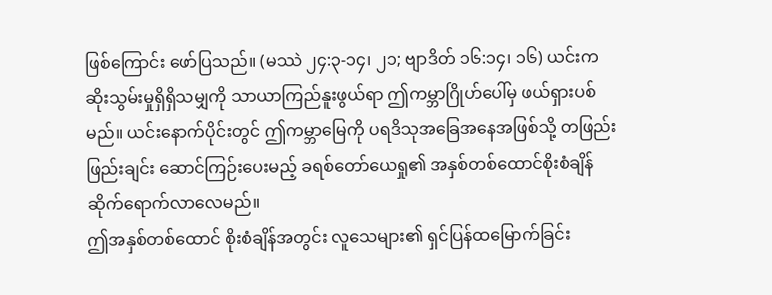ဖြစ်ကြောင်း ဖော်ပြသည်။ (မဿဲ ၂၄:၃-၁၄၊ ၂၁; ဗျာဒိတ် ၁၆:၁၄၊ ၁၆) ယင်းက ဆိုးသွမ်းမှုရှိရှိသမျှကို သာယာကြည်နူးဖွယ်ရာ ဤကမ္ဘာဂြိုဟ်ပေါ်မှ ဖယ်ရှားပစ်မည်။ ယင်းနောက်ပိုင်းတွင် ဤကမ္ဘာမြေကို ပရဒိသုအခြေအနေအဖြစ်သို့ တဖြည်းဖြည်းချင်း ဆောင်ကြဉ်းပေးမည့် ခရစ်တော်ယေရှု၏ အနှစ်တစ်ထောင်စိုးစံချိန် ဆိုက်ရောက်လာလေမည်။
ဤအနှစ်တစ်ထောင် စိုးစံချိန်အတွင်း လူသေများ၏ ရှင်ပြန်ထမြောက်ခြင်း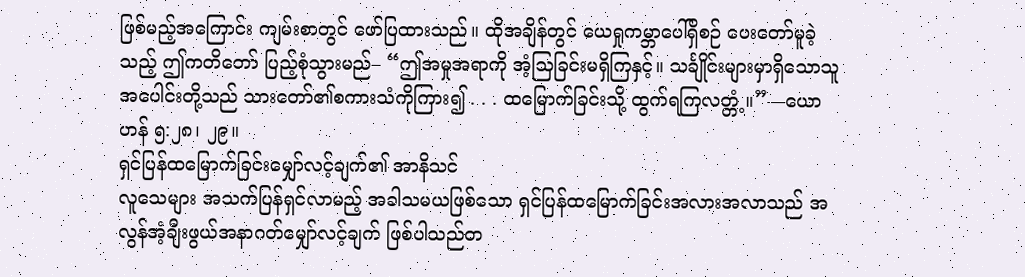ဖြစ်မည့်အကြောင်း ကျမ်းစာတွင် ဖော်ပြထားသည်။ ထိုအချိန်တွင် ယေရှုကမ္ဘာပေါ်ရှိစဉ် ပေးတော်မူခဲ့သည့် ဤကတိတော် ပြည့်စုံသွားမည်– “ဤအမှုအရာကို အံ့သြခြင်းမရှိကြနှင့်။ သင်္ချိုင်းများမှာရှိသောသူအပေါင်းတို့သည် သားတော်၏စကားသံကိုကြား၍ . . . ထမြောက်ခြင်းသို့ ထွက်ရကြလတ္တံ့။”—ယောဟန် ၅:၂၈၊ ၂၉။
ရှင်ပြန်ထမြောက်ခြင်းမျှော်လင့်ချက်၏ အာနိသင်
လူသေများ အသက်ပြန်ရှင်လာမည့် အခါသမယဖြစ်သော ရှင်ပြန်ထမြောက်ခြင်းအလားအလာသည် အလွန်အံ့ချီးဖွယ်အနာဂတ်မျှော်လင့်ချက် ဖြစ်ပါသည်တ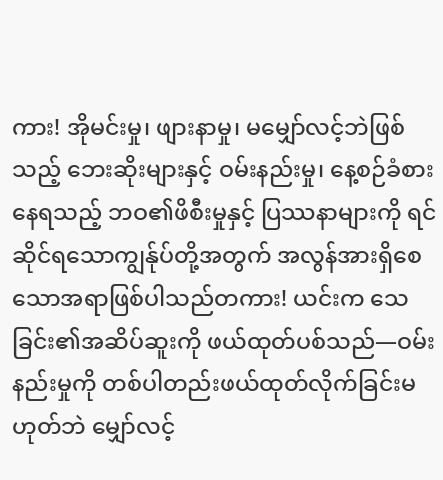ကား! အိုမင်းမှု၊ ဖျားနာမှု၊ မမျှော်လင့်ဘဲဖြစ်သည့် ဘေးဆိုးများနှင့် ဝမ်းနည်းမှု၊ နေ့စဉ်ခံစားနေရသည့် ဘဝ၏ဖိစီးမှုနှင့် ပြဿနာများကို ရင်ဆိုင်ရသောကျွန်ုပ်တို့အတွက် အလွန်အားရှိစေသောအရာဖြစ်ပါသည်တကား! ယင်းက သေခြင်း၏အဆိပ်ဆူးကို ဖယ်ထုတ်ပစ်သည်—ဝမ်းနည်းမှုကို တစ်ပါတည်းဖယ်ထုတ်လိုက်ခြင်းမဟုတ်ဘဲ မျှော်လင့်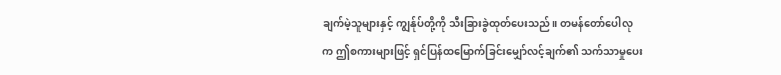ချက်မဲ့သူများနှင့် ကျွန်ုပ်တို့ကို သီးခြားခွဲထုတ်ပေးသည်။ တမန်တော်ပေါလုက ဤစကားများဖြင့် ရှင်ပြန်ထမြောက်ခြင်းမျှော်လင့်ချက်၏ သက်သာမှုပေး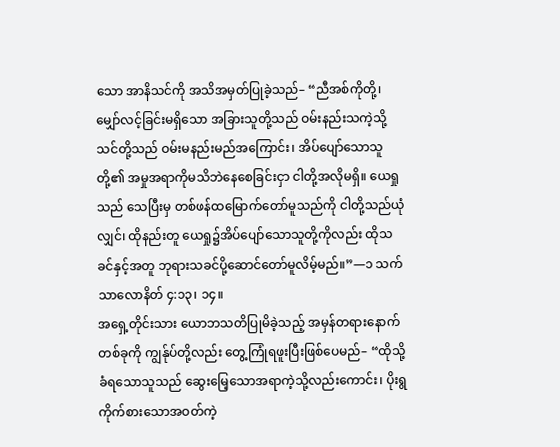သော အာနိသင်ကို အသိအမှတ်ပြုခဲ့သည်– “ညီအစ်ကိုတို့၊ မျှော်လင့်ခြင်းမရှိသော အခြားသူတို့သည် ဝမ်းနည်းသကဲ့သို့ သင်တို့သည် ဝမ်းမနည်းမည်အကြောင်း၊ အိပ်ပျော်သောသူတို့၏ အမှုအရာကိုမသိဘဲနေစေခြင်းငှာ ငါတို့အလိုမရှိ။ ယေရှုသည် သေပြီးမှ တစ်ဖန်ထမြောက်တော်မူသည်ကို ငါတို့သည်ယုံလျှင်၊ ထိုနည်းတူ ယေရှု၌အိပ်ပျော်သောသူတို့ကိုလည်း ထိုသခင်နှင့်အတူ ဘုရားသခင်ပို့ဆောင်တော်မူလိမ့်မည်။”—၁ သက်သာလောနိတ် ၄:၁၃၊ ၁၄။
အရှေ့တိုင်းသား ယောဘသတိပြုမိခဲ့သည့် အမှန်တရားနောက်တစ်ခုကို ကျွန်ုပ်တို့လည်း တွေ့ကြုံရဖူးပြီးဖြစ်ပေမည်– “ထိုသို့ခံရသောသူသည် ဆွေးမြေ့သောအရာကဲ့သို့လည်းကောင်း၊ ပိုးရွကိုက်စားသောအဝတ်ကဲ့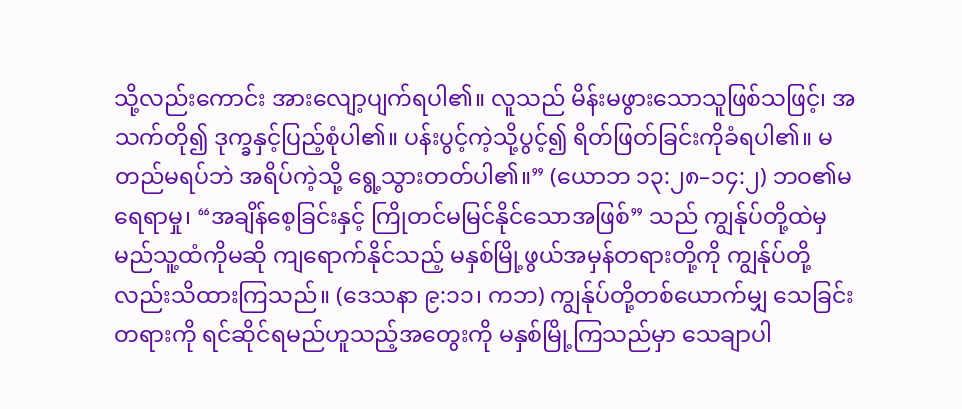သို့လည်းကောင်း အားလျော့ပျက်ရပါ၏။ လူသည် မိန်းမဖွားသောသူဖြစ်သဖြင့်၊ အသက်တို၍ ဒုက္ခနှင့်ပြည့်စုံပါ၏။ ပန်းပွင့်ကဲ့သို့ပွင့်၍ ရိတ်ဖြတ်ခြင်းကိုခံရပါ၏။ မတည်မရပ်ဘဲ အရိပ်ကဲ့သို့ ရွေ့သွားတတ်ပါ၏။” (ယောဘ ၁၃:၂၈–၁၄:၂) ဘဝ၏မရေရာမှု၊ “အချိန်စေ့ခြင်းနှင့် ကြိုတင်မမြင်နိုင်သောအဖြစ်” သည် ကျွန်ုပ်တို့ထဲမှ မည်သူ့ထံကိုမဆို ကျရောက်နိုင်သည့် မနှစ်မြို့ဖွယ်အမှန်တရားတို့ကို ကျွန်ုပ်တို့လည်းသိထားကြသည်။ (ဒေသနာ ၉:၁၁၊ ကဘ) ကျွန်ုပ်တို့တစ်ယောက်မျှ သေခြင်းတရားကို ရင်ဆိုင်ရမည်ဟူသည့်အတွေးကို မနှစ်မြို့ကြသည်မှာ သေချာပါ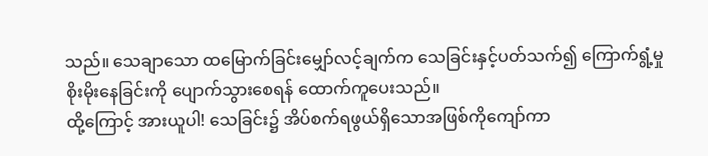သည်။ သေချာသော ထမြောက်ခြင်းမျှော်လင့်ချက်က သေခြင်းနှင့်ပတ်သက်၍ ကြောက်ရွံ့မှုစိုးမိုးနေခြင်းကို ပျောက်သွားစေရန် ထောက်ကူပေးသည်။
ထို့ကြောင့် အားယူပါ! သေခြင်း၌ အိပ်စက်ရဖွယ်ရှိသောအဖြစ်ကိုကျော်ကာ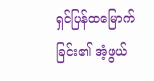ရှင်ပြန်ထမြောက်ခြင်း၏ အံ့ဖွယ်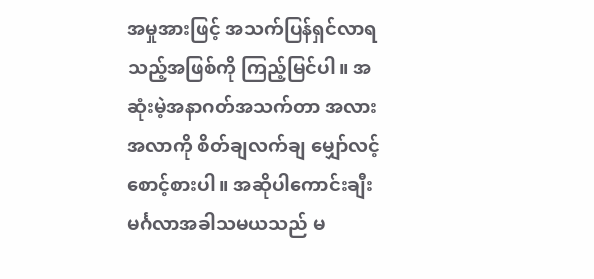အမှုအားဖြင့် အသက်ပြန်ရှင်လာရသည့်အဖြစ်ကို ကြည့်မြင်ပါ။ အဆုံးမဲ့အနာဂတ်အသက်တာ အလားအလာကို စိတ်ချလက်ချ မျှော်လင့်စောင့်စားပါ။ အဆိုပါကောင်းချီးမင်္ဂလာအခါသမယသည် မ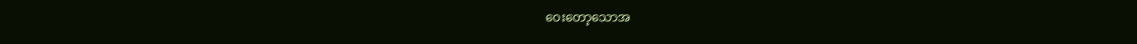ဝေးတော့သောအ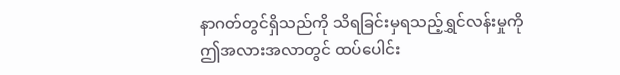နာဂတ်တွင်ရှိသည်ကို သိရခြင်းမှရသည့်ရွှင်လန်းမှုကို ဤအလားအလာတွင် ထပ်ပေါင်း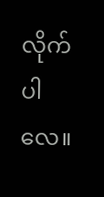လိုက်ပါလေ။